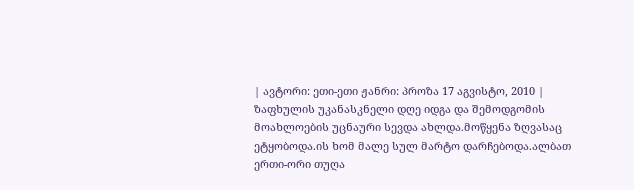| ავტორი: ეთი-ეთი ჟანრი: პროზა 17 აგვისტო, 2010 |
ზაფხულის უკანასკნელი დღე იდგა და შემოდგომის მოახლოების უცნაური სევდა ახლდა.მოწყენა ზღვასაც ეტყობოდა.ის ხომ მალე სულ მარტო დარჩებოდა.ალბათ ერთი-ორი თუღა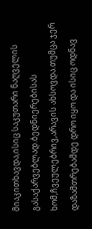მიაკითხავდა,ისიც საკუთარი ნაღველის გასაქარვებლად.ბედნიერებისას ხომ,ჩვეულებრივ,არავის ახსოვდა.თუმცა ჯერ დაზამთრებამდე დრო იყო და ისიც ოდნავ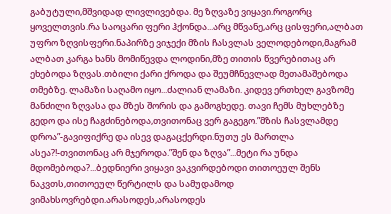გაბუტული,მშვიდად ლივლივებდა. მე ზღვაზე ვიყავი.როგორც ყოველთვის.რა საოცარი ფერი ჰქონდა...არც მწვანე,არც ცისფერი,ალბათ უფრო ზღვისფერი.ნაპირზე ვიჯექი მზის ჩასვლას ველოდებოდი,მაგრამ ალბათ კარგა ხანს მომიწევდა ლოდინი,მზე თითის წვერებითაც არ ეხებოდა ზღვას.თბილი ქარი ქროდა და შეუმჩნევლად მეთამაშებოდა თმებზე. ლამაზი საღამო იყო...ძალიან ლამაზი. კიდევ ერთხელ გავზომე მანძილი ზღვასა და მზეს შორის და გამოგხედე. თავი ჩემს მუხლებზე გედო და ისე ჩაგძინებოდა,თვითონაც ვერ გაგეგო.”მზის ჩასვლამდე დროა”-გავიფიქრე და ისევ დაგაცქერდი.ნუთუ ეს მართლა ასეა?!-თვითონაც არ მჯეროდა.”შენ და ზღვა”...მეტი რა უნდა მდომებოდა?...ბედნიერი ვიყავი ვაკვირდებოდი თითოეულ შენს ნაკვთს,თითოეულ წერტილს და სამუდამოდ ვიმახსოვრებდი.არასოდეს,არასოდეს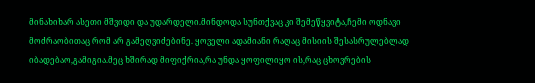მინახიხარ ასეთი მშვიდი და უდარდელი.მინდოდა სუნთქვაც კი შემეწყვიტა,ჩემი ოდნავი მოძრაობითაც რომ არ გამეღვიძებინე. ყოველი ადამიანი რაღაც მისიის შესასრულებლად იბადებაო,გამიგია.მეც ხშირად მიფიქრია,რა უნდა ყოფილიყო ის,რაც ცხოვრების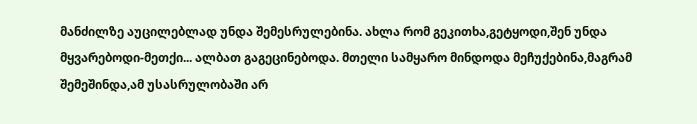მანძილზე აუცილებლად უნდა შემესრულებინა. ახლა რომ გეკითხა,გეტყოდი,შენ უნდა მყვარებოდი-მეთქი... ალბათ გაგეცინებოდა. მთელი სამყარო მინდოდა მეჩუქებინა,მაგრამ შემეშინდა,ამ უსასრულობაში არ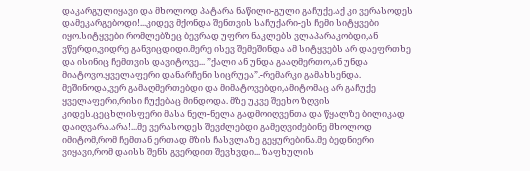დაკარგულიყავი და მხოლოდ პატარა ნაწილი-გული გაჩუქე.აქ კი ვერასოდეს დამეკარგებოდი!...კიდევ მქონდა შენთვის საჩუქარი-ეს ჩემი სიტყვები იყო.სიტყვები რომლებზეც ბევრად უფრო ნაკლებს ვლაპარაკობდი,ან ვწერდი,ვიდრე განვიცდიდი.მერე ისევ შემეშინდა ამ სიტყვებს არ დაეფრთხე და ისინიც ჩემთვის დავიტოვე... ”ქალი ან უნდა გააღმერთო,ან უნდა მიატოვო.ყველაფერი დანარჩენი სიცრუეა”.-რემარკი გამახსენდა. მეშინოდა,ვერ გამაღმერთებდი და მიმატოვებდი,ამიტომაც არ გაჩუქე ყველაფერი,რისი ჩუქებაც მინდოდა. მზე უკვე შეეხო ზღვის კიდეს.ცეცხლისფერი მასა ნელ-ნელა გადმოიღვენთა და წყალზე ბილიკად დაიღვარა.არა!...მე ვერასოდეს შევძლებდი გამეღვიძებინე მხოლოდ იმიტომ,რომ ჩემთან ერთად მზის ჩასვლაზე გეყურებინა.მე ბედნიერი ვიყავი,რომ დაისს შენს გვერდით შევხვდი... ზაფხულის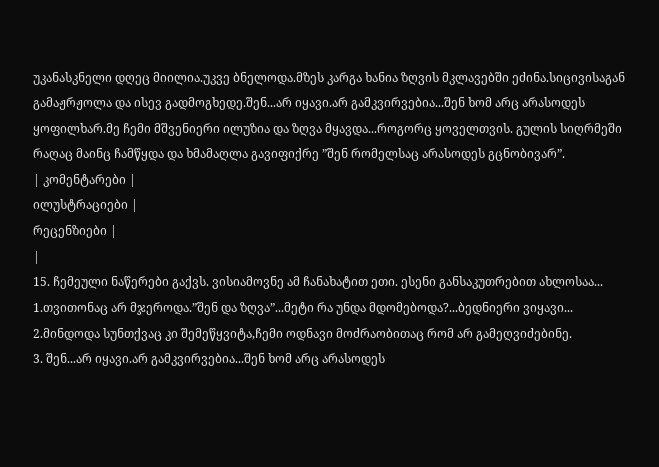უკანასკნელი დღეც მიილია.უკვე ბნელოდა.მზეს კარგა ხანია ზღვის მკლავებში ეძინა.სიცივისაგან გამაჟრჟოლა და ისევ გადმოგხედე.შენ...არ იყავი.არ გამკვირვებია...შენ ხომ არც არასოდეს ყოფილხარ.მე ჩემი მშვენიერი ილუზია და ზღვა მყავდა...როგორც ყოველთვის. გულის სიღრმეში რაღაც მაინც ჩამწყდა და ხმამაღლა გავიფიქრე ”შენ რომელსაც არასოდეს გცნობივარ”.
| კომენტარები |
ილუსტრაციები |
რეცენზიები |
|
15. ჩემეული ნაწერები გაქვს. ვისიამოვნე ამ ჩანახატით ეთი. ესენი განსაკუთრებით ახლოსაა...
1.თვითონაც არ მჯეროდა.”შენ და ზღვა”...მეტი რა უნდა მდომებოდა?...ბედნიერი ვიყავი...
2.მინდოდა სუნთქვაც კი შემეწყვიტა,ჩემი ოდნავი მოძრაობითაც რომ არ გამეღვიძებინე.
3. შენ...არ იყავი.არ გამკვირვებია...შენ ხომ არც არასოდეს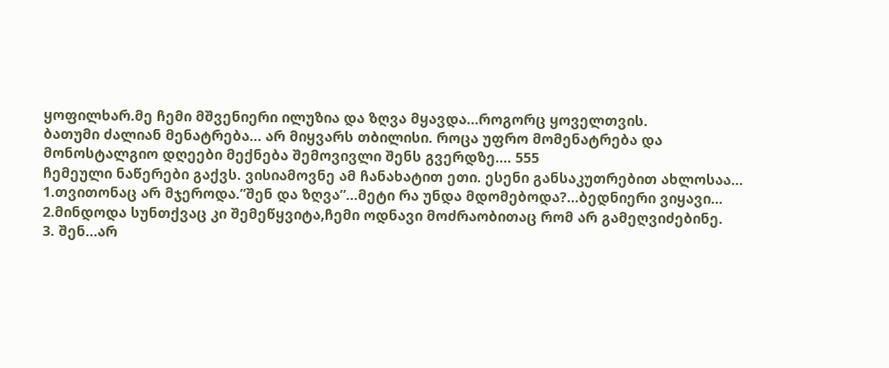ყოფილხარ.მე ჩემი მშვენიერი ილუზია და ზღვა მყავდა...როგორც ყოველთვის.
ბათუმი ძალიან მენატრება... არ მიყვარს თბილისი. როცა უფრო მომენატრება და მონოსტალგიო დღეები მექნება შემოვივლი შენს გვერდზე.... 555
ჩემეული ნაწერები გაქვს. ვისიამოვნე ამ ჩანახატით ეთი. ესენი განსაკუთრებით ახლოსაა...
1.თვითონაც არ მჯეროდა.”შენ და ზღვა”...მეტი რა უნდა მდომებოდა?...ბედნიერი ვიყავი...
2.მინდოდა სუნთქვაც კი შემეწყვიტა,ჩემი ოდნავი მოძრაობითაც რომ არ გამეღვიძებინე.
3. შენ...არ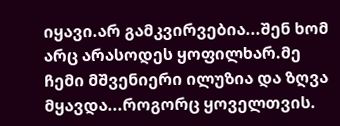იყავი.არ გამკვირვებია...შენ ხომ არც არასოდეს ყოფილხარ.მე ჩემი მშვენიერი ილუზია და ზღვა მყავდა...როგორც ყოველთვის.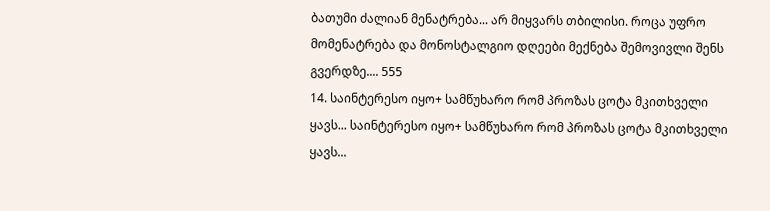ბათუმი ძალიან მენატრება... არ მიყვარს თბილისი. როცა უფრო მომენატრება და მონოსტალგიო დღეები მექნება შემოვივლი შენს გვერდზე.... 555
14. საინტერესო იყო+ სამწუხარო რომ პროზას ცოტა მკითხველი ყავს... საინტერესო იყო+ სამწუხარო რომ პროზას ცოტა მკითხველი ყავს...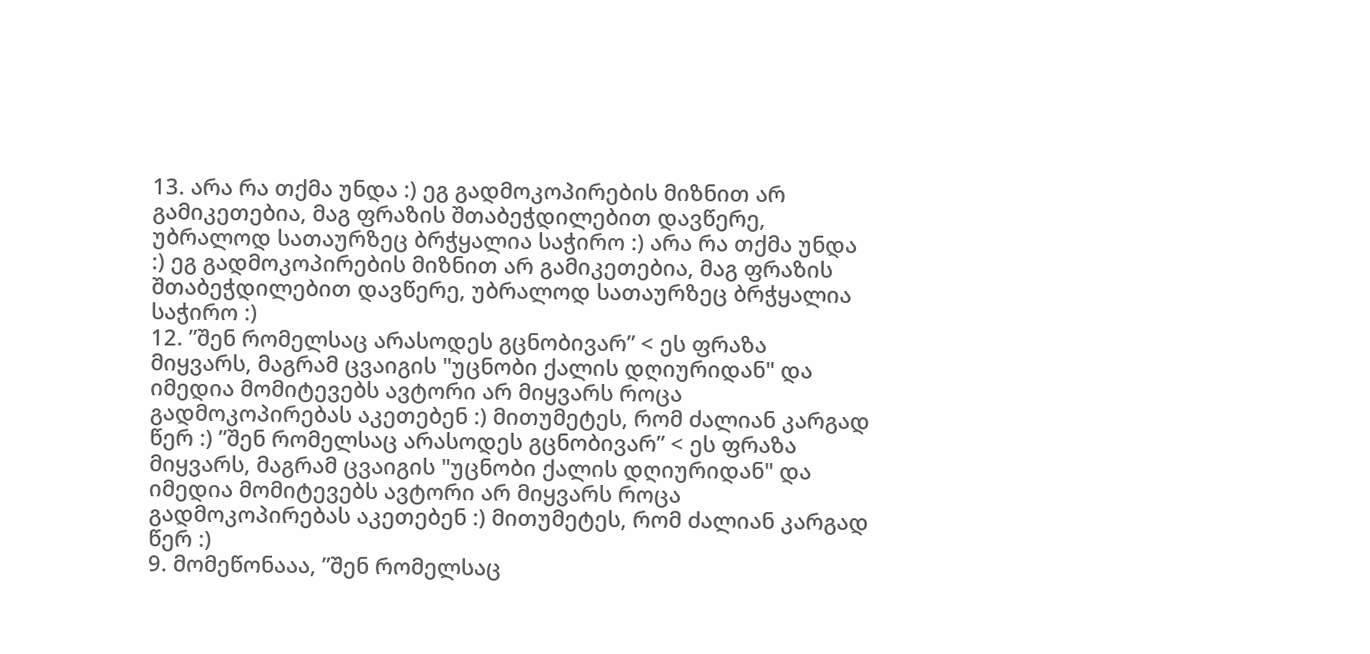13. არა რა თქმა უნდა :) ეგ გადმოკოპირების მიზნით არ გამიკეთებია, მაგ ფრაზის შთაბეჭდილებით დავწერე, უბრალოდ სათაურზეც ბრჭყალია საჭირო :) არა რა თქმა უნდა :) ეგ გადმოკოპირების მიზნით არ გამიკეთებია, მაგ ფრაზის შთაბეჭდილებით დავწერე, უბრალოდ სათაურზეც ბრჭყალია საჭირო :)
12. ”შენ რომელსაც არასოდეს გცნობივარ” < ეს ფრაზა მიყვარს, მაგრამ ცვაიგის "უცნობი ქალის დღიურიდან" და იმედია მომიტევებს ავტორი არ მიყვარს როცა გადმოკოპირებას აკეთებენ :) მითუმეტეს, რომ ძალიან კარგად წერ :) ”შენ რომელსაც არასოდეს გცნობივარ” < ეს ფრაზა მიყვარს, მაგრამ ცვაიგის "უცნობი ქალის დღიურიდან" და იმედია მომიტევებს ავტორი არ მიყვარს როცა გადმოკოპირებას აკეთებენ :) მითუმეტეს, რომ ძალიან კარგად წერ :)
9. მომეწონააა, ”შენ რომელსაც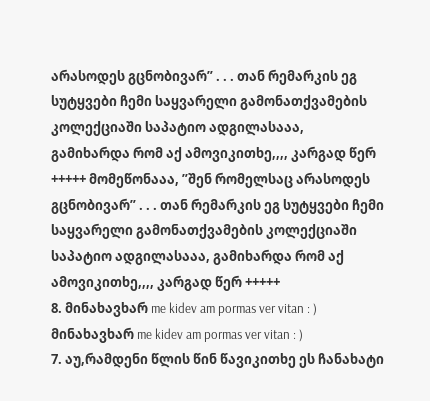არასოდეს გცნობივარ” . . . თან რემარკის ეგ სუტყვები ჩემი საყვარელი გამონათქვამების კოლექციაში საპატიო ადგილასააა, გამიხარდა რომ აქ ამოვიკითხე,,,, კარგად წერ +++++ მომეწონააა, ”შენ რომელსაც არასოდეს გცნობივარ” . . . თან რემარკის ეგ სუტყვები ჩემი საყვარელი გამონათქვამების კოლექციაში საპატიო ადგილასააა, გამიხარდა რომ აქ ამოვიკითხე,,,, კარგად წერ +++++
8. მინახავხარ me kidev am pormas ver vitan : ) მინახავხარ me kidev am pormas ver vitan : )
7. აუ,რამდენი წლის წინ წავიკითხე ეს ჩანახატი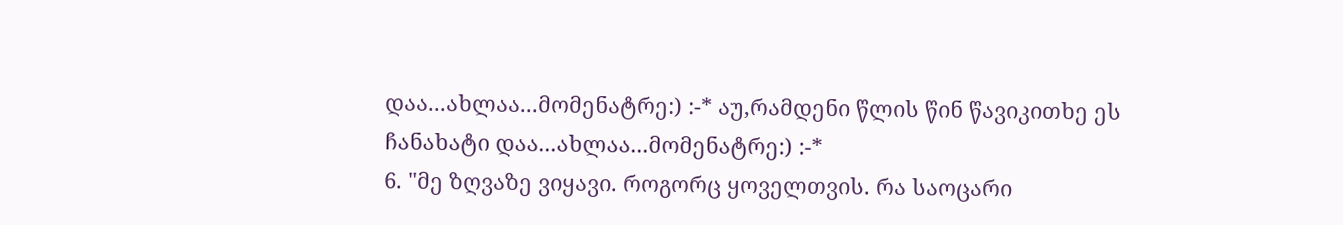დაა...ახლაა...მომენატრე:) :-* აუ,რამდენი წლის წინ წავიკითხე ეს ჩანახატი დაა...ახლაა...მომენატრე:) :-*
6. "მე ზღვაზე ვიყავი. როგორც ყოველთვის. რა საოცარი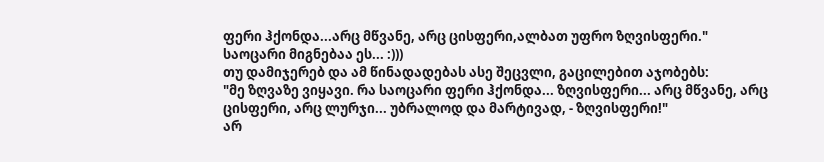ფერი ჰქონდა...არც მწვანე, არც ცისფერი,ალბათ უფრო ზღვისფერი."
საოცარი მიგნებაა ეს... :)))
თუ დამიჯერებ და ამ წინადადებას ასე შეცვლი, გაცილებით აჯობებს:
"მე ზღვაზე ვიყავი. რა საოცარი ფერი ჰქონდა... ზღვისფერი... არც მწვანე, არც ცისფერი, არც ლურჯი... უბრალოდ და მარტივად, - ზღვისფერი!"
არ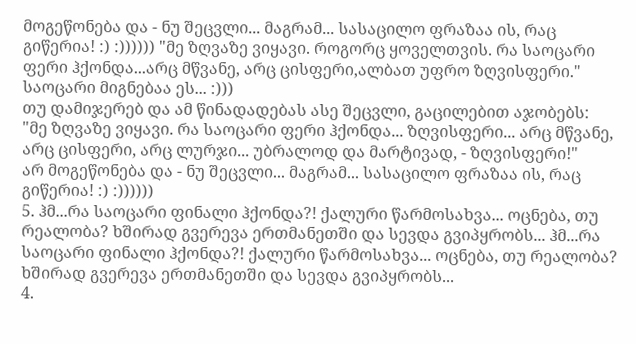მოგეწონება და - ნუ შეცვლი... მაგრამ... სასაცილო ფრაზაა ის, რაც გიწერია! :) :)))))) "მე ზღვაზე ვიყავი. როგორც ყოველთვის. რა საოცარი ფერი ჰქონდა...არც მწვანე, არც ცისფერი,ალბათ უფრო ზღვისფერი."
საოცარი მიგნებაა ეს... :)))
თუ დამიჯერებ და ამ წინადადებას ასე შეცვლი, გაცილებით აჯობებს:
"მე ზღვაზე ვიყავი. რა საოცარი ფერი ჰქონდა... ზღვისფერი... არც მწვანე, არც ცისფერი, არც ლურჯი... უბრალოდ და მარტივად, - ზღვისფერი!"
არ მოგეწონება და - ნუ შეცვლი... მაგრამ... სასაცილო ფრაზაა ის, რაც გიწერია! :) :))))))
5. ჰმ...რა საოცარი ფინალი ჰქონდა?! ქალური წარმოსახვა... ოცნება, თუ რეალობა? ხშირად გვერევა ერთმანეთში და სევდა გვიპყრობს... ჰმ...რა საოცარი ფინალი ჰქონდა?! ქალური წარმოსახვა... ოცნება, თუ რეალობა? ხშირად გვერევა ერთმანეთში და სევდა გვიპყრობს...
4.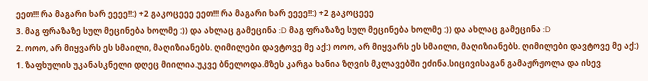ეეთ!!! რა მაგარი ხარ ეეეე!!:) +2 გაკოცეეე ეეთ!!! რა მაგარი ხარ ეეეე!!:) +2 გაკოცეეე
3. მაგ ფრაზაზე სულ მეცინება ხოლმე :)) და ახლაც გამეცინა :D მაგ ფრაზაზე სულ მეცინება ხოლმე :)) და ახლაც გამეცინა :D
2. ოოო, არ მიყვარს ეს სმაილი, მაღიზიანებს. ღიმილები დავტოვე მე აქ:) ოოო, არ მიყვარს ეს სმაილი, მაღიზიანებს. ღიმილები დავტოვე მე აქ:)
1. ზაფხულის უკანასკნელი დღეც მიილია.უკვე ბნელოდა.მზეს კარგა ხანია ზღვის მკლავებში ეძინა.სიცივისაგან გამაჟრჟოლა და ისევ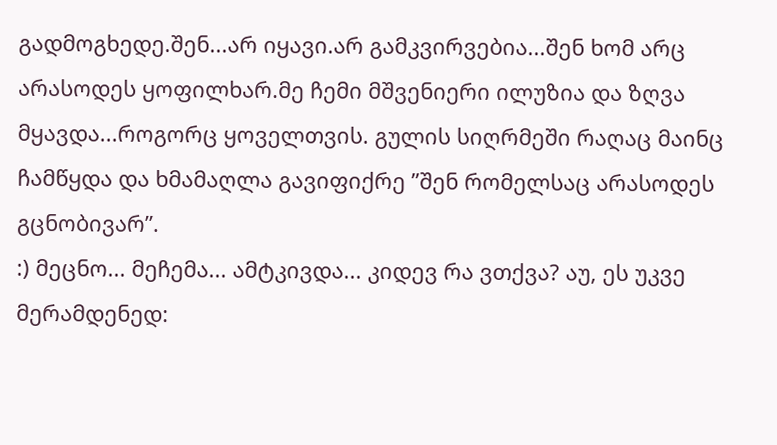გადმოგხედე.შენ...არ იყავი.არ გამკვირვებია...შენ ხომ არც არასოდეს ყოფილხარ.მე ჩემი მშვენიერი ილუზია და ზღვა მყავდა...როგორც ყოველთვის. გულის სიღრმეში რაღაც მაინც ჩამწყდა და ხმამაღლა გავიფიქრე ”შენ რომელსაც არასოდეს გცნობივარ”.
:) მეცნო... მეჩემა... ამტკივდა... კიდევ რა ვთქვა? აუ, ეს უკვე მერამდენედ: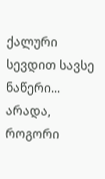ქალური სევდით სავსე ნაწერი... არადა, როგორი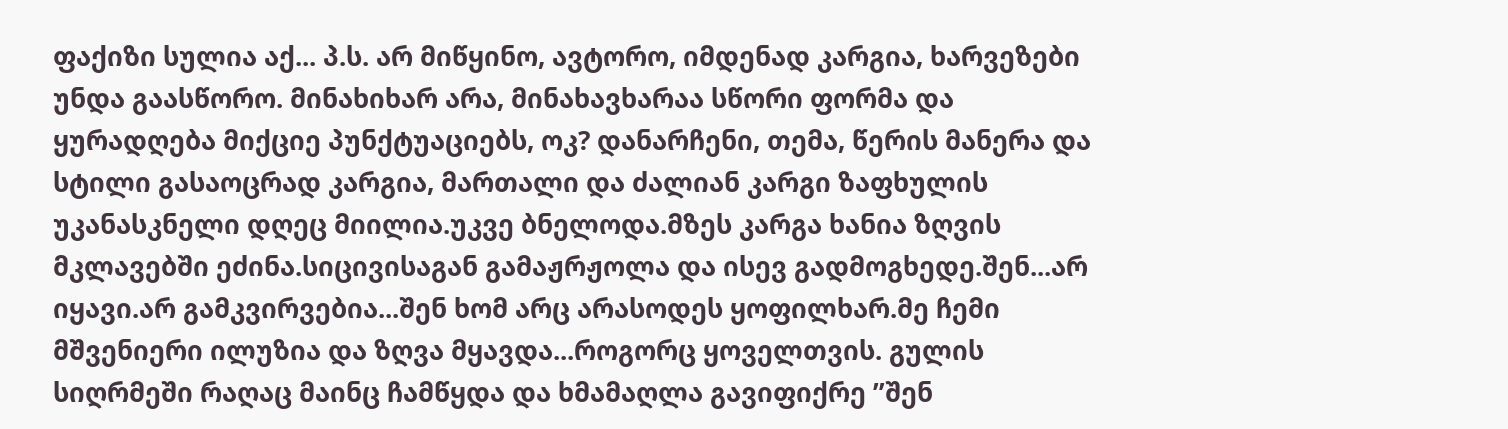ფაქიზი სულია აქ... პ.ს. არ მიწყინო, ავტორო, იმდენად კარგია, ხარვეზები უნდა გაასწორო. მინახიხარ არა, მინახავხარაა სწორი ფორმა და ყურადღება მიქციე პუნქტუაციებს, ოკ? დანარჩენი, თემა, წერის მანერა და სტილი გასაოცრად კარგია, მართალი და ძალიან კარგი ზაფხულის უკანასკნელი დღეც მიილია.უკვე ბნელოდა.მზეს კარგა ხანია ზღვის მკლავებში ეძინა.სიცივისაგან გამაჟრჟოლა და ისევ გადმოგხედე.შენ...არ იყავი.არ გამკვირვებია...შენ ხომ არც არასოდეს ყოფილხარ.მე ჩემი მშვენიერი ილუზია და ზღვა მყავდა...როგორც ყოველთვის. გულის სიღრმეში რაღაც მაინც ჩამწყდა და ხმამაღლა გავიფიქრე ”შენ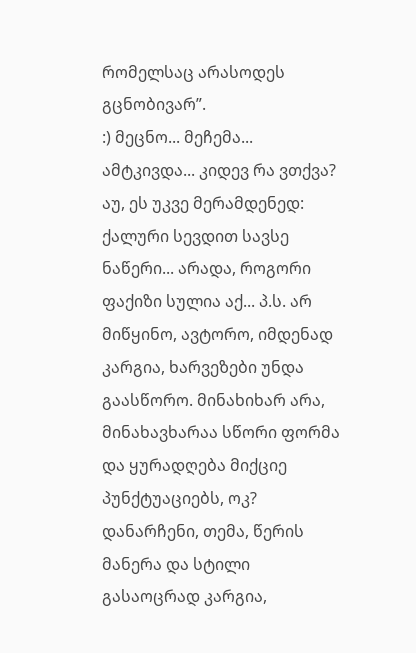რომელსაც არასოდეს გცნობივარ”.
:) მეცნო... მეჩემა... ამტკივდა... კიდევ რა ვთქვა? აუ, ეს უკვე მერამდენედ: ქალური სევდით სავსე ნაწერი... არადა, როგორი ფაქიზი სულია აქ... პ.ს. არ მიწყინო, ავტორო, იმდენად კარგია, ხარვეზები უნდა გაასწორო. მინახიხარ არა, მინახავხარაა სწორი ფორმა და ყურადღება მიქციე პუნქტუაციებს, ოკ? დანარჩენი, თემა, წერის მანერა და სტილი გასაოცრად კარგია,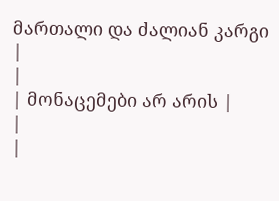მართალი და ძალიან კარგი
|
|
| მონაცემები არ არის |
|
|